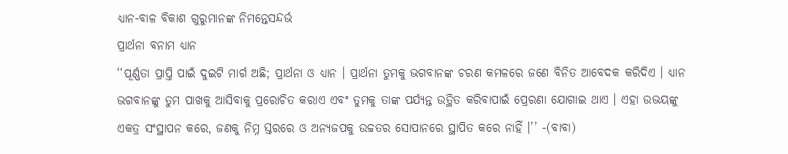ଧ୍ୟାନ-ବାଳ ବିକାଶ ଗୁରୁମାନଙ୍କ ନିମନ୍ତେସନ୍ଦର୍ଭ
ପ୍ରାର୍ଥନା ବନାମ ଧ୍ୟାନ
‘‘ପୂର୍ଣ୍ଣତା ପ୍ରାପ୍ତି ପାଇଁ ଦୁଇଟି ମାର୍ଗ ଅଛି; ପ୍ରାର୍ଥନା ଓ ଧ୍ୟାନ । ପ୍ରାର୍ଥନା ତୁମକୁ ଭଗବାନଙ୍କ ଚରଣ କମଳରେ ଜଣେ ବିନିତ ଆବେଦକ କରିଦିଏ । ଧ୍ୟାନ ଭଗବାନଙ୍କୁ ତୁମ ପାଖକୁ ଆସିବାକୁ ପ୍ରରୋଚିତ କରାଏ ଏବଂ ତୁମକୁ ତାଙ୍କ ପର୍ଯ୍ୟନ୍ତ ଉତ୍ଥିତ କରିବାପାଇଁ ପ୍ରେରଣା ଯୋଗାଇ ଥାଏ । ଏହା ଉଭୟଙ୍କୁ ଏକତ୍ର ସଂସ୍ଥାପନ କରେ, ଜଣକୁ ନିମ୍ନ ସ୍ତରରେ ଓ ଅନ୍ୟଜପକୁ ଉଚ୍ଚତର ସୋପାନରେ ସ୍ଥାପିତ କରେ ନାହିଁ ।’’ -(ବାବା)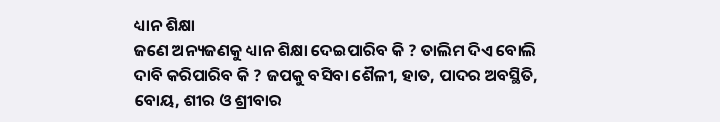ଧ୍ୟାନ ଶିକ୍ଷା
ଜଣେ ଅନ୍ୟଜଣକୁ ଧ୍ୟାନ ଶିକ୍ଷା ଦେଇପାରିବ କି ? ତାଲିମ ଦିଏ ବୋଲି ଦାବି କରିପାରିବ କି ? ଜପକୁ ବସିବା ଶୈଳୀ, ହାତ, ପାଦର ଅବସ୍ଥିତି, ବୋୟ, ଶୀର ଓ ଶ୍ରୀବାର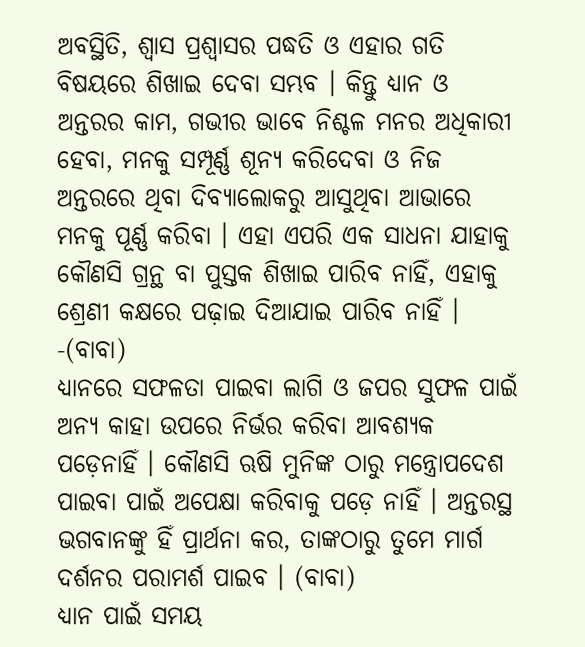ଅବସ୍ଥିତି, ଶ୍ୱାସ ପ୍ରଶ୍ୱାସର ପଦ୍ଧତି ଓ ଏହାର ଗତି ବିଷୟରେ ଶିଖାଇ ଦେବା ସମ୍ଭବ । କିନ୍ତୁ ଧ୍ୟାନ ଓ ଅନ୍ତରର କାମ, ଗଭୀର ଭାବେ ନିଶ୍ଚଳ ମନର ଅଧିକାରୀ ହେବା, ମନକୁ ସମ୍ପୂର୍ଣ୍ଣ ଶୂନ୍ୟ କରିଦେବା ଓ ନିଜ ଅନ୍ତରରେ ଥିବା ଦିବ୍ୟାଲୋକରୁ ଆସୁଥିବା ଆଭାରେ ମନକୁ ପୂର୍ଣ୍ଣ କରିବା । ଏହା ଏପରି ଏକ ସାଧନା ଯାହାକୁ କୌଣସି ଗ୍ରନ୍ଥ ବା ପୁସ୍ତକ ଶିଖାଇ ପାରିବ ନାହିଁ, ଏହାକୁ ଶ୍ରେଣୀ କକ୍ଷରେ ପଢ଼ାଇ ଦିଆଯାଇ ପାରିବ ନାହିଁ । -(ବାବା)
ଧ୍ୟାନରେ ସଫଳତା ପାଇବା ଲାଗି ଓ ଜପର ସୁଫଳ ପାଇଁ ଅନ୍ୟ କାହା ଉପରେ ନିର୍ଭର କରିବା ଆବଶ୍ୟକ ପଡ଼େନାହିଁ । କୌଣସି ଋଷି ମୁନିଙ୍କ ଠାରୁ ମନ୍ତ୍ରୋପଦେଶ ପାଇବା ପାଇଁ ଅପେକ୍ଷା କରିବାକୁ ପଡ଼େ ନାହିଁ । ଅନ୍ତରସ୍ଥ ଭଗବାନଙ୍କୁ ହିଁ ପ୍ରାର୍ଥନା କର, ତାଙ୍କଠାରୁ ତୁମେ ମାର୍ଗ ଦର୍ଶନର ପରାମର୍ଶ ପାଇବ । (ବାବା)
ଧ୍ୟାନ ପାଇଁ ସମୟ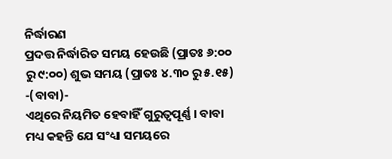ନିର୍ଦ୍ଧାରଣ
ପ୍ରଦତ୍ତ ନିର୍ଦ୍ଧାରିତ ସମୟ ହେଉଛି (ପ୍ରାତଃ ୬:୦୦ ରୁ ୯:୦୦) ଶୁଭ ସମୟ (ପ୍ରାତଃ ୪.୩୦ ରୁ ୫.୧୫) -(ବାବା)-
ଏଥିରେ ନିୟମିତ ହେବାହିଁ ଗୁରୁତ୍ୱପୂର୍ଣ୍ଣ । ବାବା ମଧ୍ୟ କହନ୍ତି ଯେ ସଂଧ୍ୟା ସମୟରେ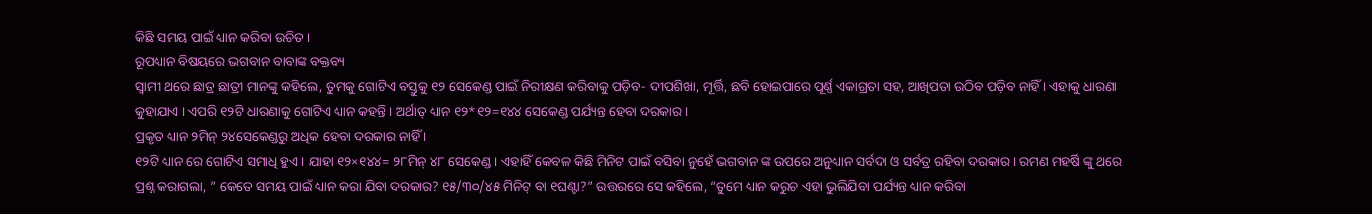କିଛି ସମୟ ପାଇଁ ଧ୍ୟାନ କରିବା ଉଚିତ ।
ରୂପଧ୍ୟାନ ବିଷୟରେ ଭଗବାନ ବାବାଙ୍କ ବକ୍ତବ୍ୟ
ସ୍ୱାମୀ ଥରେ ଛାତ୍ର ଛାତ୍ରୀ ମାନଙ୍କୁ କହିଲେ, ତୁମକୁ ଗୋଟିଏ ବସ୍ତୁକୁ ୧୨ ସେକେଣ୍ଡ ପାଇଁ ନିରୀକ୍ଷଣ କରିବାକୁ ପଡ଼ିବ- ଦୀପଶିଖା, ମୂର୍ତ୍ତି, ଛବି ହୋଇପାରେ ପୂର୍ଣ୍ଣ ଏକାଗ୍ରତା ସହ, ଆଖିପତା ଉଠିବ ପଡ଼ିବ ନାହିଁ । ଏହାକୁ ଧାରଣା କୁହାଯାଏ । ଏପରି ୧୨ଟି ଧାରଣାକୁ ଗୋଟିଏ ଧ୍ୟାନ କହନ୍ତି । ଅର୍ଥାତ୍ ଧ୍ୟାନ ୧୨*୧୨=୧୪୪ ସେକେଣ୍ଡ ପର୍ଯ୍ୟନ୍ତ ହେବା ଦରକାର ।
ପ୍ରକୃତ ଧ୍ୟାନ ୨ମିନ୍ ୨୪ସେକେଣ୍ଡରୁ ଅଧିକ ହେବା ଦରକାର ନାହିଁ ।
୧୨ଟି ଧ୍ୟାନ ରେ ଗୋଟିଏ ସମାଧି ହୁଏ । ଯାହା ୧୨×୧୪୪= ୨୮ମିନ୍ ୪୮ ସେକେଣ୍ଡ । ଏହାହିଁ କେବଳ କିଛି ମିନିଟ ପାଇଁ ବସିବା ନୁହେଁ ଭଗବାନ ଙ୍କ ଉପରେ ଅନୁଧ୍ୟାନ ସର୍ବଦା ଓ ସର୍ବତ୍ର ରହିବା ଦରକାର। ରମଣ ମହର୍ଷି ଙ୍କୁ ଥରେ ପ୍ରଶ୍ନ କରାଗଲା, ” କେତେ ସମୟ ପାଇଁ ଧ୍ୟାନ କରା ଯିବା ଦରକାର? ୧୫/୩୦/୪୫ ମିନିଟ୍ ବା ୧ଘଣ୍ଟା?” ଉତ୍ତରରେ ସେ କହିଲେ, “ତୁମେ ଧ୍ୟାନ କରୁଚ ଏହା ଭୁଲିଯିବା ପର୍ଯ୍ୟନ୍ତ ଧ୍ୟାନ କରିବା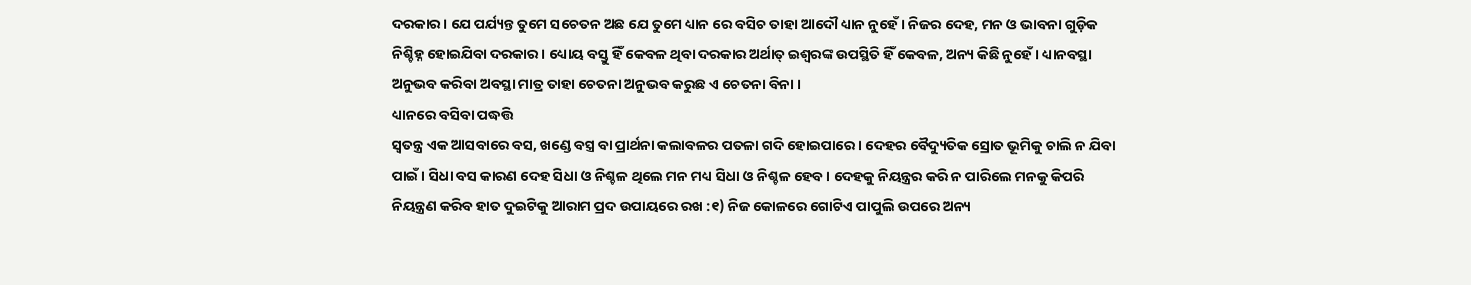ଦରକାର। ଯେ ପର୍ଯ୍ୟନ୍ତ ତୁମେ ସଚେତନ ଅଛ ଯେ ତୁମେ ଧ୍ୟାନ ରେ ବସିଚ ତାହା ଆଦୌ ଧ୍ୟାନ ନୁହେଁ। ନିଜର ଦେହ, ମନ ଓ ଭାବନା ଗୁଡ଼ିକ ନିଶ୍ଚିହ୍ନ ହୋଇଯିବା ଦରକାର । ଧ୍ୟୋୟ ବସ୍ତୁ ହିଁ କେବଳ ଥିବା ଦରକାର ଅର୍ଥାତ୍ ଇଶ୍ୱରଙ୍କ ଉପସ୍ଥିତି ହିଁ କେବଳ, ଅନ୍ୟ କିଛି ନୁହେଁ । ଧ୍ୟାନବସ୍ଥା ଅନୁଭବ କରିବା ଅବସ୍ଥା ମାତ୍ର ତାହା ଚେତନା ଅନୁଭବ କରୁଛ ଏ ଚେତନା ବିନା ।
ଧ୍ୟାନରେ ବସିବା ପଦ୍ଧତ୍ତି
ସ୍ୱତନ୍ତ୍ର ଏକ ଆସବାରେ ବସ, ଖଣ୍ଡେ ବସ୍ତ୍ର ବା ପ୍ରାର୍ଥନା କଲାବଳର ପତଳା ଗଦି ହୋଇପାରେ । ଦେହର ବୈଦ୍ୟୁତିକ ସ୍ରୋତ ଭୂମିକୁ ଚାଲି ନ ଯିବା ପାଇଁ । ସିଧା ବସ କାରଣ ଦେହ ସିଧା ଓ ନିଶ୍ଚଳ ଥିଲେ ମନ ମଧ୍ୟ ସିଧା ଓ ନିଶ୍ଚଳ ହେବ । ଦେହକୁ ନିୟନ୍ତ୍ରର କରି ନ ପାରିଲେ ମନକୁ କିପରି ନିୟନ୍ତ୍ରଣ କରିବ ହାତ ଦୁଇଟିକୁ ଆରାମ ପ୍ରଦ ଉପାୟରେ ରଖ :୧) ନିଜ କୋଳରେ ଗୋଟିଏ ପାପୁଲି ଉପରେ ଅନ୍ୟ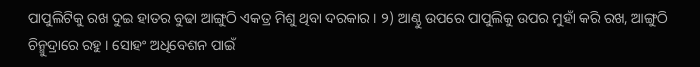ପାପୁଲିଟିକୁ ରଖ ଦୁଇ ହାତର ବୁଢା ଆଙ୍ଗୁଠି ଏକତ୍ର ମିଶୁ ଥିବା ଦରକାର । ୨) ଆଣ୍ଠୁ ଉପରେ ପାପୁଲିକୁ ଉପର ମୁହାଁ କରି ରଖ, ଆଙ୍ଗୁଠି ଚିନ୍ମୁଦ୍ରାରେ ରହୁ । ସୋହଂ ଅଧିବେଶନ ପାଇଁ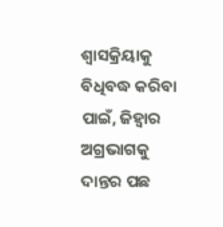ଶ୍ୱାସକ୍ରିୟାକୁ ବିଧିବଦ୍ଧ କରିବା ପାଇଁ, ଜିହ୍ୱାର ଅଗ୍ରଭାଗକୁ ଦାନ୍ତର ପଛ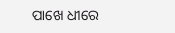ପାଖେ ଧୀରେ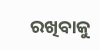ରଖିବାକୁ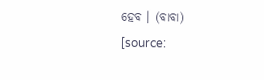ହେବ । (ବାବା)
[source: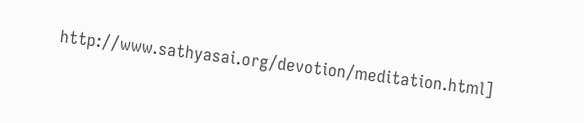http://www.sathyasai.org/devotion/meditation.html]